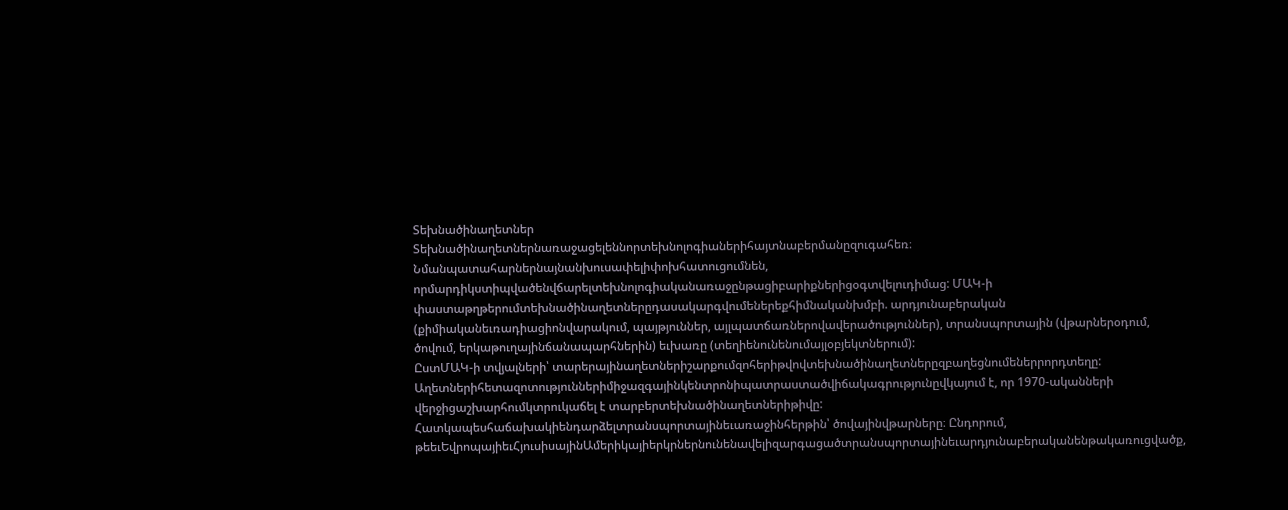Տեխնածինաղետներ
Տեխնածինաղետներնառաջացելեննորտեխնոլոգիաներիհայտնաբերմանըզուգահեռ։ Նմանպատահարներնայնանխուսափելիփոխհատուցումնեն, որմարդիկստիպվածենվճարելտեխնոլոգիականառաջընթացիբարիքներիցօգտվելուդիմաց: ՄԱԿ-ի փաստաթղթերումտեխնածինաղետներըդասակարգվումեներեքհիմնականխմբի. արդյունաբերական (քիմիականեւռադիացիոնվարակում, պայթյուններ, այլպատճառներովավերածություններ), տրանսպորտային (վթարներօդում, ծովում, երկաթուղայինճանապարհներին) եւխառը (տեղիենունենումայլօբյեկտներում):
ԸստՄԱԿ-ի տվյալների՝ տարերայինաղետներիշարքումզոհերիթվովտեխնածինաղետներըզբաղեցնումեներրորդտեղը: Աղետներիհետազոտություններիմիջազգայինկենտրոնիպատրաստածվիճակագրությունըվկայում է, որ 1970-ականների վերջիցաշխարհումկտրուկաճել է տարբերտեխնածինաղետներիթիվը: Հատկապեսհաճախակիենդարձելտրանսպորտայինեւառաջինհերթին՝ ծովայինվթարները։ Ընդորում, թեեւԵվրոպայիեւՀյուսիսայինԱմերիկայիերկրներնունենավելիզարգացածտրանսպորտայինեւարդյունաբերականենթակառուցվածք,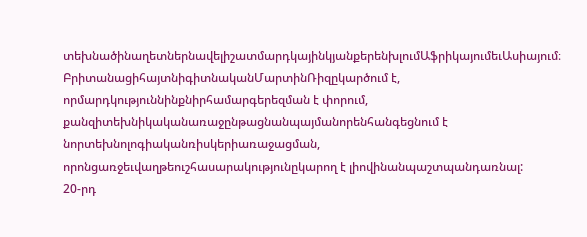տեխնածինաղետներնավելիշատմարդկայինկյանքերենխլումԱֆրիկայումեւԱսիայում։
ԲրիտանացիհայտնիգիտնականՄարտինՌիզըկարծում է, որմարդկություննինքնիրհամարգերեզման է փորում, քանզիտեխնիկականառաջընթացնանպայմանորենհանգեցնում է նորտեխնոլոգիականռիսկերիառաջացման, որոնցառջեւվաղթեուշհասարակությունըկարող է լիովինանպաշտպանդառնալ:
20-րդ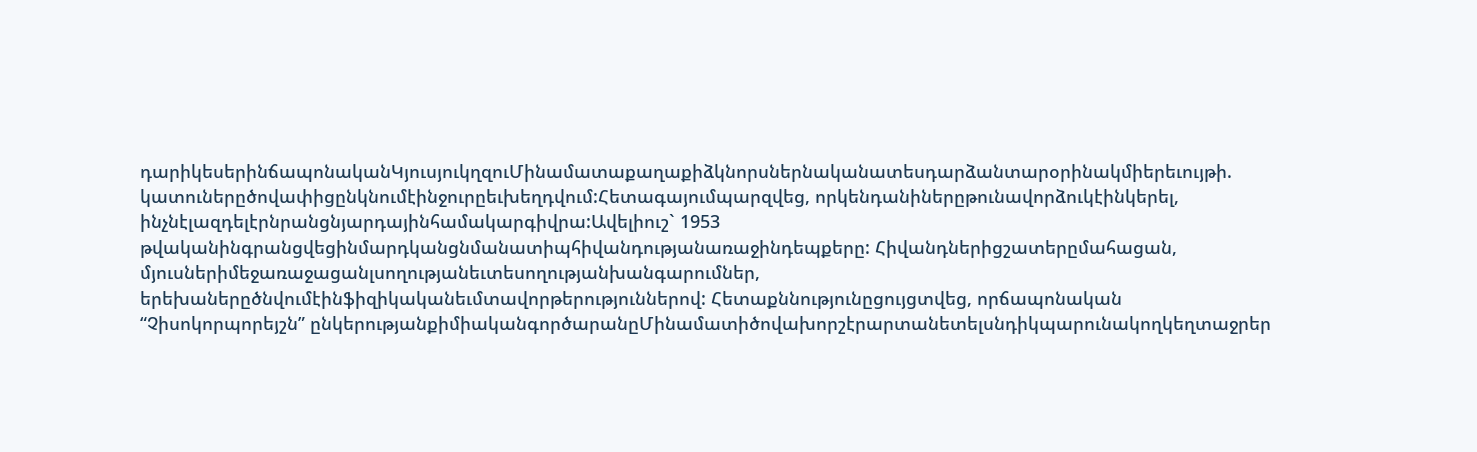դարիկեսերինճապոնականԿյուսյուկղզուՄինամատաքաղաքիձկնորսներնականատեսդարձանտարօրինակմիերեւույթի. կատուներըծովափիցընկնումէինջուրըեւխեղդվում:Հետագայումպարզվեց, որկենդանիներըթունավորձուկէինկերել, ինչնէլազդելէրնրանցնյարդայինհամակարգիվրա:Ավելիուշ` 1953 թվականինգրանցվեցինմարդկանցնմանատիպհիվանդությանառաջինդեպքերը: Հիվանդներիցշատերըմահացան, մյուսներիմեջառաջացանլսողությանեւտեսողությանխանգարումներ, երեխաներըծնվումէինֆիզիկականեւմտավորթերություններով: Հետաքննությունըցույցտվեց, որճապոնական “Չիսոկորպորեյշն” ընկերությանքիմիականգործարանըՄինամատիծովախորշէրարտանետելսնդիկպարունակողկեղտաջրեր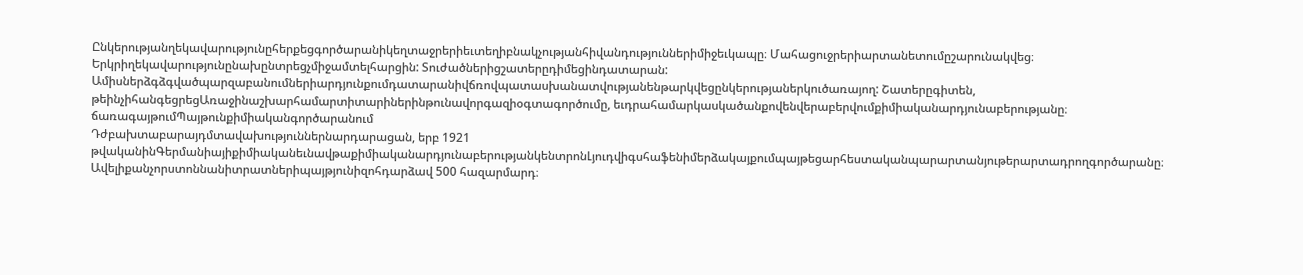Ընկերությանղեկավարությունըհերքեցգործարանիկեղտաջրերիեւտեղիբնակչությանհիվանդություններիմիջեւկապը։ Մահացուջրերիարտանետումըշարունակվեց։ Երկրիղեկավարությունընախընտրեցչմիջամտելհարցին: Տուժածներիցշատերըդիմեցինդատարան: Ամիսներձգձգվածպարզաբանումներիարդյունքումդատարանիվճռովպատասխանատվությանենթարկվեցընկերությաներկուծառայող: Շատերըգիտեն, թեինչիհանգեցրեցԱռաջինաշխարհամարտիտարիներինթունավորգազիօգտագործումը, եւդրահամարկասկածանքովենվերաբերվումքիմիականարդյունաբերությանը։
ճառագայթումՊայթունքիմիականգործարանում
Դժբախտաբարայդմտավախություններնարդարացան, երբ 1921 թվականինԳերմանիայիքիմիականեւնավթաքիմիականարդյունաբերությանկենտրոնԼյուդվիգսհաֆենիմերձակայքումպայթեցարհեստականպարարտանյութերարտադրողգործարանը։ Ավելիքանչորստոննանիտրատներիպայթյունիզոհդարձավ 500 հազարմարդ։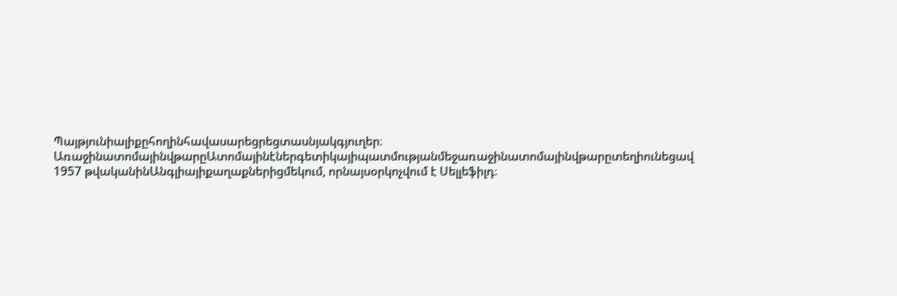Պայթյունիալիքըհողինհավասարեցրեցտասնյակգյուղեր։
ԱռաջինատոմայինվթարըԱտոմայինէներգետիկայիպատմությանմեջառաջինատոմայինվթարըտեղիունեցավ 1957 թվականինԱնգլիայիքաղաքներիցմեկում, որնայսօրկոչվում է Սելլեֆիլդ։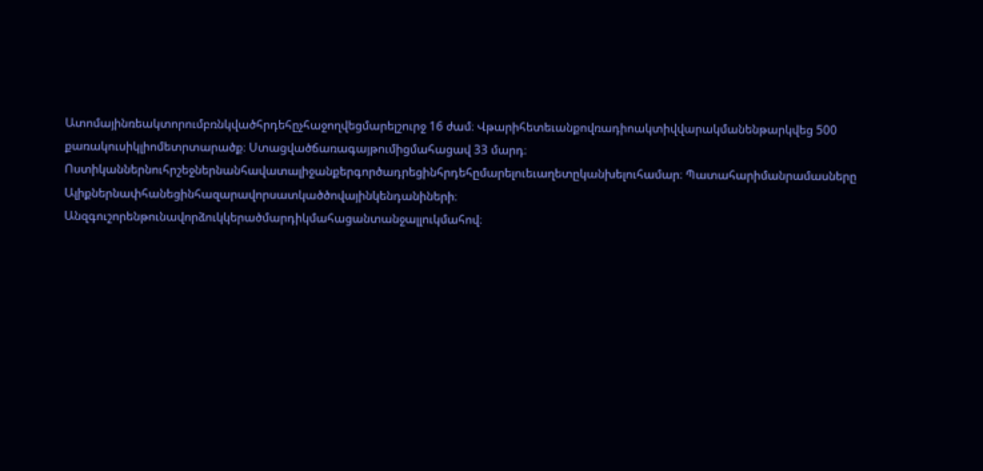Ատոմայինռեակտորումբռնկվածհրդեհըչհաջողվեցմարելշուրջ 16 ժամ։ Վթարիհետեւանքովռադիոակտիվվարակմանենթարկվեց 500 քառակուսիկլիոմետրտարածք։ Ստացվածճառագայթումիցմահացավ 33 մարդ։ Ոստիկաններնուհրշեջներնանհավատալիջանքերգործադրեցինհրդեհըմարելուեւաղետըկանխելուհամար։ Պատահարիմանրամասները
Ալիքներնափհանեցինհազարավորսատկածծովայինկենդանիների։ Անզգուշորենթունավորձուկկերածմարդիկմահացանտանջալլուկմահով։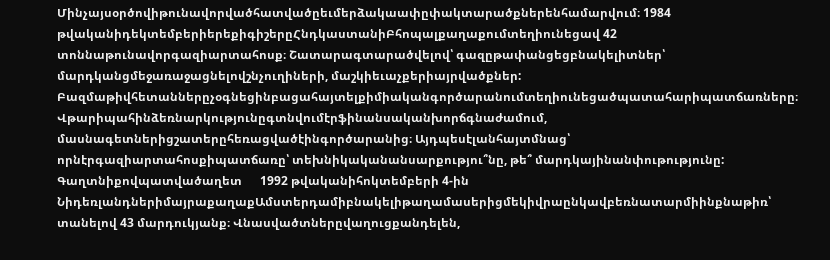Մինչայսօրծովիթունավորվածհատվածըեւմերձակաափըփակտարածքներենհամարվում։ 1984 թվականիդեկտեմբերիերեքիգիշերըՀնդկաստանիԲհոպալքաղաքումտեղիունեցավ 42 տոննաթունավորգազիարտահոսք։ Շատարագտարածվելով՝ գազըթափանցեցբնակելիտներ՝ մարդկանցմեջառաջացնելովշնչուղիների, մաշկիեւաչքերիայրվածքներ:
Բազմաթիվհետաններըչօգնեցինբացահայտելքիմիականգործարանումտեղիունեցածպատահարիպատճառները։ Վթարիպահինձեռնարկությունըգտնվումէրֆինանսականխորճգնաժամում, մասնագետներիցշատերըհեռացվածէինգործարանից։ Այդպեսէլանհայտմնաց՝ որնէրգազիարտահոսքիպատճառը՝ տեխնիկականանսարքությու՞նը, թե՞ մարդկայինանփութությունը:
Գաղտնիքովպատվածաղետ      1992 թվականիհոկտեմբերի 4-ին ՆիդեռլանդներիմայրաքաղաքԱմստերդամիբնակելիթաղամասերիցմեկիվրաընկավբեռնատարմիինքնաթիռ՝ տանելով 43 մարդուկյանք։ Վնասվածտներըվաղուցքանդելեն,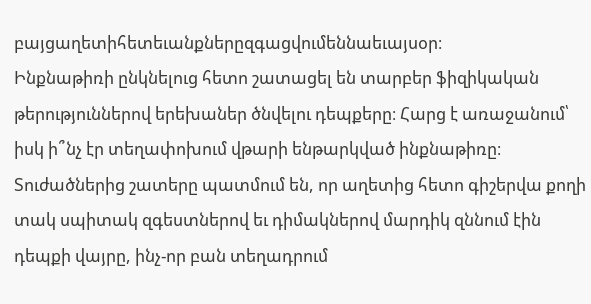բայցաղետիհետեւանքներըզգացվումեննաեւայսօր։
Ինքնաթիռի ընկնելուց հետո շատացել են տարբեր ֆիզիկական թերություններով երեխաներ ծնվելու դեպքերը։ Հարց է առաջանում՝ իսկ ի՞նչ էր տեղափոխում վթարի ենթարկված ինքնաթիռը։ Տուժածներից շատերը պատմում են, որ աղետից հետո գիշերվա քողի տակ սպիտակ զգեստներով եւ դիմակներով մարդիկ զննում էին դեպքի վայրը, ինչ-որ բան տեղադրում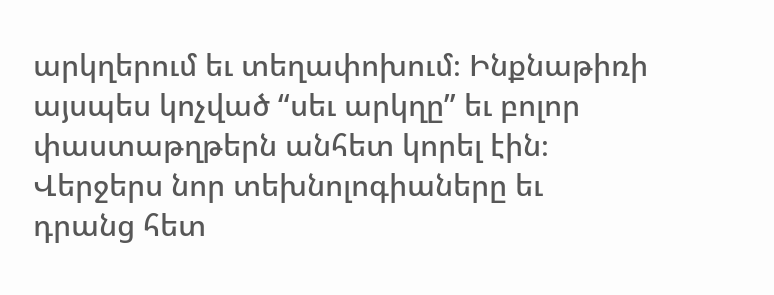արկղերում եւ տեղափոխում։ Ինքնաթիռի այսպես կոչված “սեւ արկղը” եւ բոլոր փաստաթղթերն անհետ կորել էին։ Վերջերս նոր տեխնոլոգիաները եւ դրանց հետ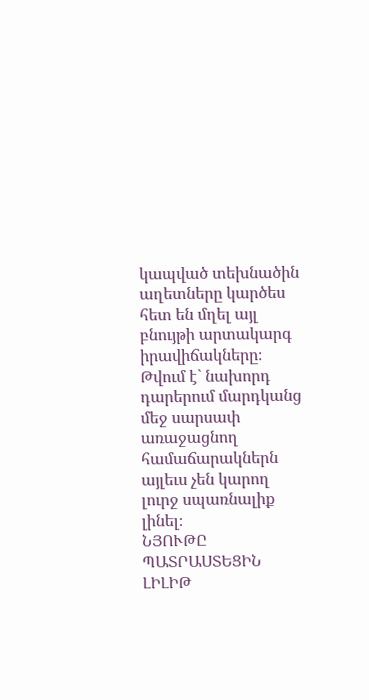կապված տեխնածին աղետները կարծես հետ են մղել այլ բնույթի արտակարգ իրավիճակները։ Թվում է` նախորդ դարերում մարդկանց մեջ սարսափ առաջացնող համաճարակներն այլեւս չեն կարող լուրջ սպառնալիք լինել։
ՆՅՈՒԹԸ ՊԱՏՐԱՍՏԵՑԻՆ ԼԻԼԻԹ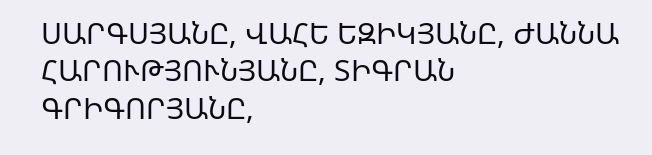ՍԱՐԳՍՅԱՆԸ, ՎԱՀԵ ԵԶԻԿՅԱՆԸ, ԺԱՆՆԱ ՀԱՐՈՒԹՅՈՒՆՅԱՆԸ, ՏԻԳՐԱՆ ԳՐԻԳՈՐՅԱՆԸ,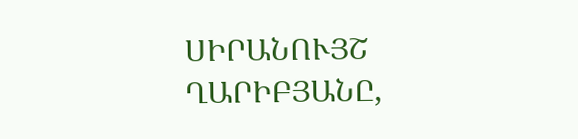ՍԻՐԱՆՈՒՅՇ ՂԱՐԻԲՅԱՆԸ,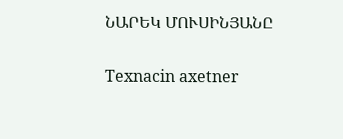ՆԱՐԵԿ ՄՈՒՍԻՆՅԱՆԸ

Texnacin axetner